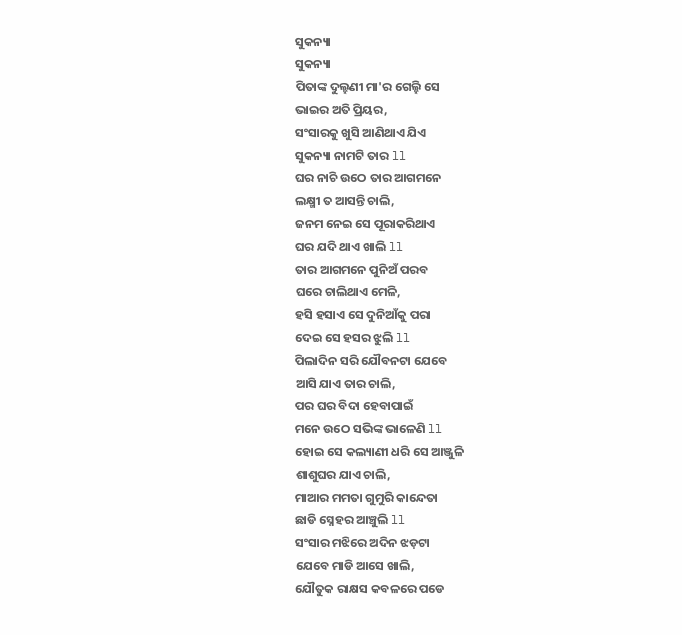ସୁକନ୍ୟା
ସୁକନ୍ୟା
ପିତାଙ୍କ ଦୁଲ୍ହଣୀ ମା'ର ଗେଲ୍ହି ସେ
ଭାଇର ଅତି ପ୍ରିୟର,
ସଂସାରକୁ ଖୁସି ଆଣିଥାଏ ଯିଏ
ସୁକନ୍ୟା ନାମଟି ତାର ll
ଘର ନାଚି ଉଠେ ତାର ଆଗମନେ
ଲକ୍ଷ୍ମୀ ତ ଆସନ୍ତି ଚାଲି,
ଜନମ ନେଇ ସେ ପୂରାକରିଥାଏ
ଘର ଯଦି ଥାଏ ଖାଲି ll
ତାର ଆଗମନେ ପୁନିଅଁ ପରବ
ଘରେ ଚାଲିଥାଏ ମେଳି,
ହସି ହସାଏ ସେ ଦୁନିଆଁକୁ ପରା
ଦେଇ ସେ ହସର ଝୁଲି ll
ପିଲାଦିନ ସରି ଯୌବନଟା ଯେବେ
ଆସି ଯାଏ ତାର ଚାଲି,
ପର ଘର ବିଦା ହେବାପାଇଁ
ମନେ ଉଠେ ସଭିଙ୍କ ଭାଳେଣି ll
ହୋଇ ସେ କଲ୍ୟାଣୀ ଧରି ସେ ଆଞ୍ଜୁଳି
ଶାଶୁଘର ଯାଏ ଚାଲି,
ମାଆର ମମତା ଗୁମୁରି କାନ୍ଦେତା
ଛାଡି ସ୍ନେହର ଆଞ୍ଚୁଲି ll
ସଂସାର ମଝିରେ ଅଦିନ ଝଡ଼ଟା
ଯେବେ ମାଡି ଆସେ ଖାଲି,
ଯୌତୁକ ରାକ୍ଷସ କବଳରେ ପଡେ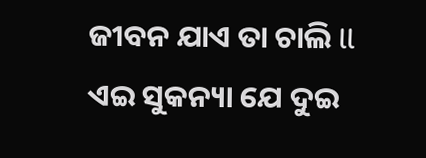ଜୀବନ ଯାଏ ତା ଚାଲି ll
ଏଇ ସୁକନ୍ୟା ଯେ ଦୁଇ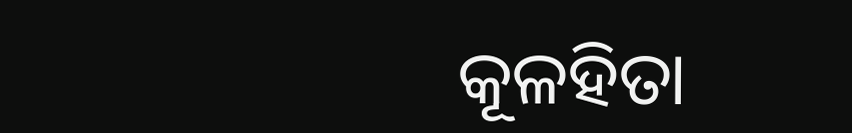କୂଳହିତା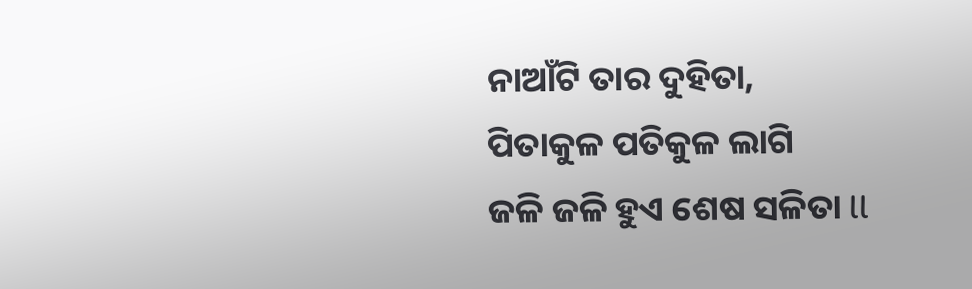ନାଆଁଟି ତାର ଦୁହିତା,
ପିତାକୁଳ ପତିକୁଳ ଲାଗି
ଜଳି ଜଳି ହୁଏ ଶେଷ ସଳିତା ll